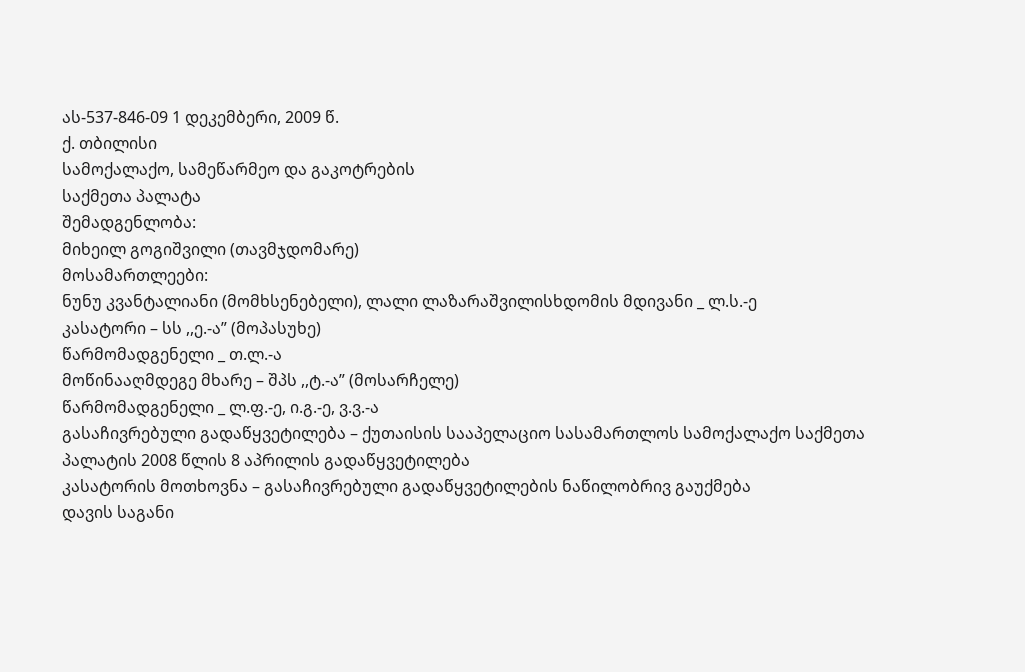ას-537-846-09 1 დეკემბერი, 2009 წ.
ქ. თბილისი
სამოქალაქო, სამეწარმეო და გაკოტრების
საქმეთა პალატა
შემადგენლობა:
მიხეილ გოგიშვილი (თავმჯდომარე)
მოსამართლეები:
ნუნუ კვანტალიანი (მომხსენებელი), ლალი ლაზარაშვილისხდომის მდივანი _ ლ.ს.-ე
კასატორი – სს ,,ე.-ა” (მოპასუხე)
წარმომადგენელი _ თ.ლ.-ა
მოწინააღმდეგე მხარე – შპს ,,ტ.-ა” (მოსარჩელე)
წარმომადგენელი _ ლ.ფ.-ე, ი.გ.-ე, ვ.ვ.-ა
გასაჩივრებული გადაწყვეტილება – ქუთაისის სააპელაციო სასამართლოს სამოქალაქო საქმეთა პალატის 2008 წლის 8 აპრილის გადაწყვეტილება
კასატორის მოთხოვნა – გასაჩივრებული გადაწყვეტილების ნაწილობრივ გაუქმება
დავის საგანი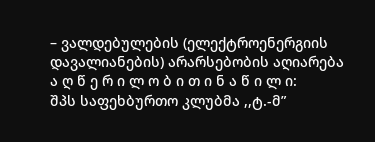– ვალდებულების (ელექტროენერგიის დავალიანების) არარსებობის აღიარება
ა ღ წ ე რ ი ლ ო ბ ი თ ი ნ ა წ ი ლ ი:
შპს საფეხბურთო კლუბმა ,,ტ.-მ”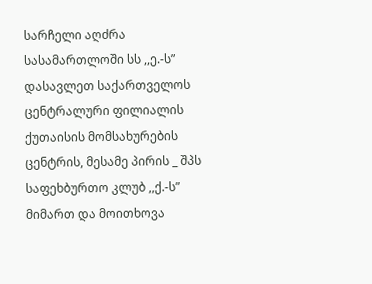სარჩელი აღძრა სასამართლოში სს ,,ე.-ს” დასავლეთ საქართველოს ცენტრალური ფილიალის ქუთაისის მომსახურების ცენტრის, მესამე პირის _ შპს საფეხბურთო კლუბ ,,ქ.-ს” მიმართ და მოითხოვა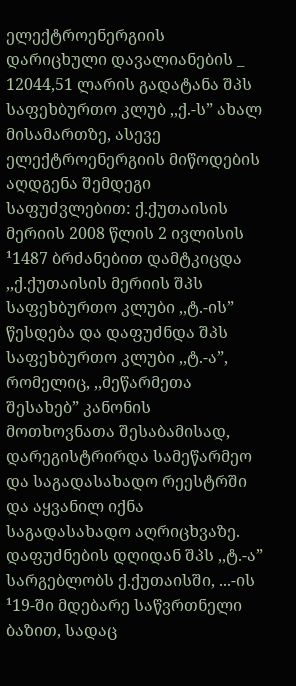ელექტროენერგიის დარიცხული დავალიანების _ 12044,51 ლარის გადატანა შპს საფეხბურთო კლუბ ,,ქ.-ს” ახალ მისამართზე, ასევე ელექტროენერგიის მიწოდების აღდგენა შემდეგი საფუძვლებით: ქ.ქუთაისის მერიის 2008 წლის 2 ივლისის ¹1487 ბრძანებით დამტკიცდა ,,ქ.ქუთაისის მერიის შპს საფეხბურთო კლუბი ,,ტ.-ის” წესდება და დაფუძნდა შპს საფეხბურთო კლუბი ,,ტ.-ა”, რომელიც, ,,მეწარმეთა შესახებ” კანონის მოთხოვნათა შესაბამისად, დარეგისტრირდა სამეწარმეო და საგადასახადო რეესტრში და აყვანილ იქნა საგადასახადო აღრიცხვაზე. დაფუძნების დღიდან შპს ,,ტ.-ა” სარგებლობს ქ.ქუთაისში, ...-ის ¹19-ში მდებარე საწვრთნელი ბაზით, სადაც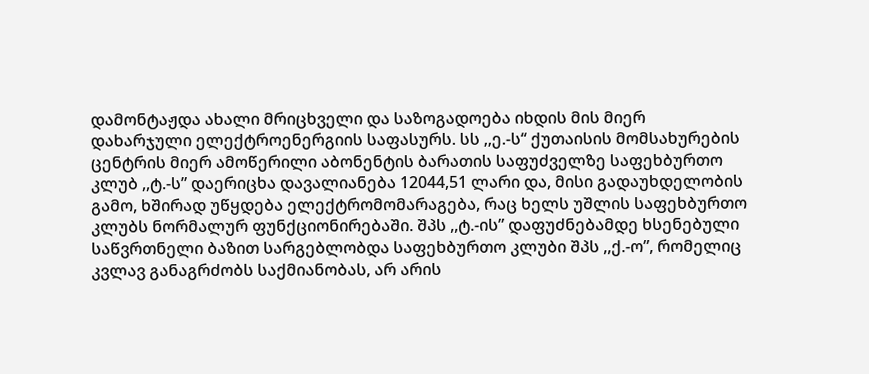დამონტაჟდა ახალი მრიცხველი და საზოგადოება იხდის მის მიერ დახარჯული ელექტროენერგიის საფასურს. სს ,,ე.-ს‘‘ ქუთაისის მომსახურების ცენტრის მიერ ამოწერილი აბონენტის ბარათის საფუძველზე საფეხბურთო კლუბ ,,ტ.-ს” დაერიცხა დავალიანება 12044,51 ლარი და, მისი გადაუხდელობის გამო, ხშირად უწყდება ელექტრომომარაგება, რაც ხელს უშლის საფეხბურთო კლუბს ნორმალურ ფუნქციონირებაში. შპს ,,ტ.-ის” დაფუძნებამდე ხსენებული საწვრთნელი ბაზით სარგებლობდა საფეხბურთო კლუბი შპს ,,ქ.-ო”, რომელიც კვლავ განაგრძობს საქმიანობას, არ არის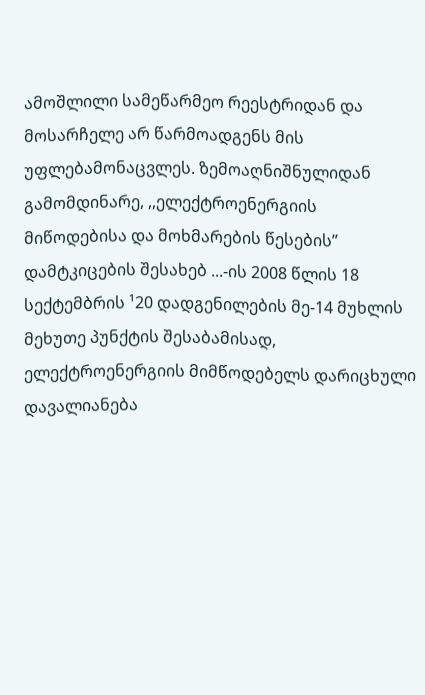ამოშლილი სამეწარმეო რეესტრიდან და მოსარჩელე არ წარმოადგენს მის უფლებამონაცვლეს. ზემოაღნიშნულიდან გამომდინარე, ,,ელექტროენერგიის მიწოდებისა და მოხმარების წესების” დამტკიცების შესახებ ...-ის 2008 წლის 18 სექტემბრის ¹20 დადგენილების მე-14 მუხლის მეხუთე პუნქტის შესაბამისად, ელექტროენერგიის მიმწოდებელს დარიცხული დავალიანება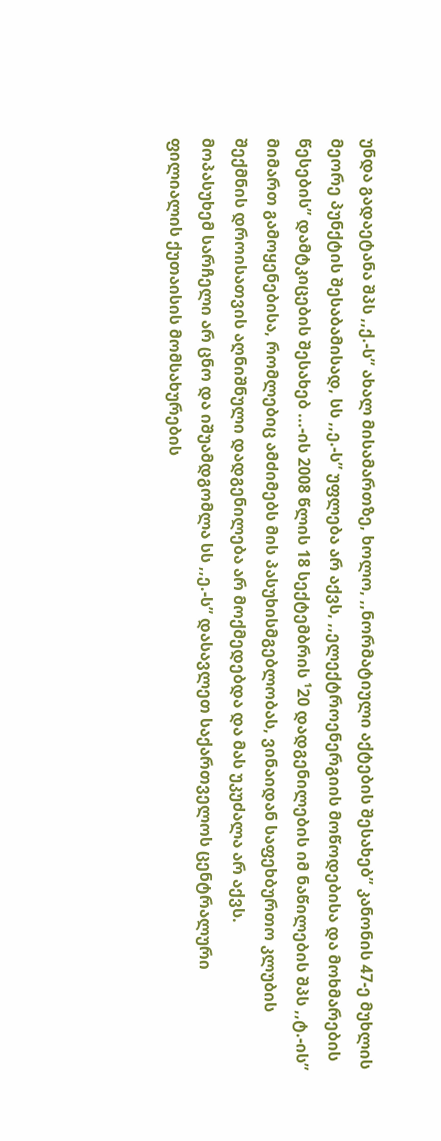უნდა გადაეტანა შპს ,,ქ.-ს” ახალ მისამართზე, ხოლო, ,,ნორმატიული აქტების შესახებ” კანონის 47-ე მუხლის მეორე პუნქტის შესაბამისად, სს ,,ე.-ს” უფლება არ აქვს, ,,ელექტროენერგიის მოწოდებისა და მოხმარების წესების” დამტკიცების შესახებ ...-ის 2008 წლის 18 სექტემბრის ¹20 დადგენილების იმ ნაწილების შპს ,,ტ.-ის” მიმართ გამოყენებისა, რომლებიც ამძიმებს მის პასუხისმგებლობას, ვინაიდან საფეხბურთო კლუბის შექმნის დროისათვის აღნიშნული დადგენილება არ მოქმედებდა და მას უკუძალა არ აქვს.
მოპასუხემ სარჩელი არ ცნო და იშუამდგომლა სს ,,ე.-ს” დასავლეთ საქართველოს ცენტრალური ფილიალის ქუთაისის მომსახურების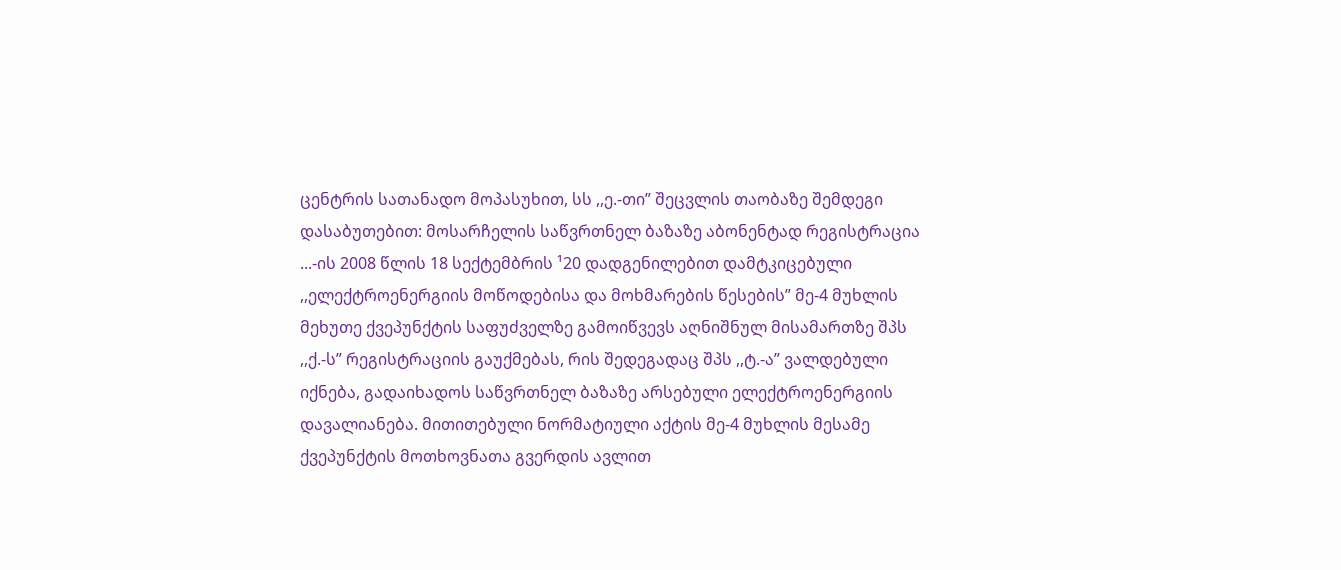ცენტრის სათანადო მოპასუხით, სს ,,ე.-თი” შეცვლის თაობაზე შემდეგი დასაბუთებით: მოსარჩელის საწვრთნელ ბაზაზე აბონენტად რეგისტრაცია ...-ის 2008 წლის 18 სექტემბრის ¹20 დადგენილებით დამტკიცებული ,,ელექტროენერგიის მოწოდებისა და მოხმარების წესების” მე-4 მუხლის მეხუთე ქვეპუნქტის საფუძველზე გამოიწვევს აღნიშნულ მისამართზე შპს ,,ქ.-ს” რეგისტრაციის გაუქმებას, რის შედეგადაც შპს ,,ტ.-ა” ვალდებული იქნება, გადაიხადოს საწვრთნელ ბაზაზე არსებული ელექტროენერგიის დავალიანება. მითითებული ნორმატიული აქტის მე-4 მუხლის მესამე ქვეპუნქტის მოთხოვნათა გვერდის ავლით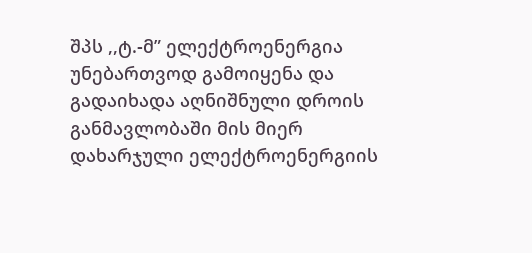შპს ,,ტ.-მ” ელექტროენერგია უნებართვოდ გამოიყენა და გადაიხადა აღნიშნული დროის განმავლობაში მის მიერ დახარჯული ელექტროენერგიის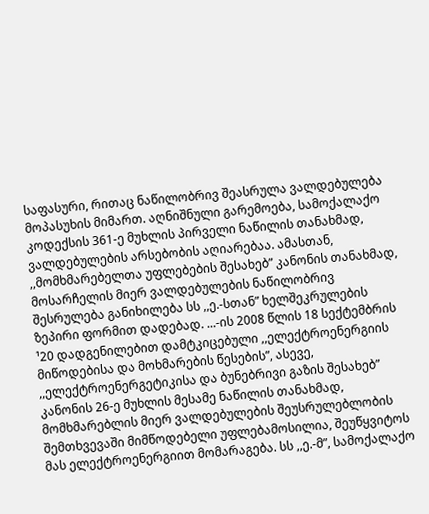საფასური, რითაც ნაწილობრივ შეასრულა ვალდებულება მოპასუხის მიმართ. აღნიშნული გარემოება, სამოქალაქო კოდექსის 361-ე მუხლის პირველი ნაწილის თანახმად, ვალდებულების არსებობის აღიარებაა. ამასთან, ,,მომხმარებელთა უფლებების შესახებ” კანონის თანახმად, მოსარჩელის მიერ ვალდებულების ნაწილობრივ შესრულება განიხილება სს ,,ე.-სთან” ხელშეკრულების ზეპირი ფორმით დადებად. ...-ის 2008 წლის 18 სექტემბრის ¹20 დადგენილებით დამტკიცებული ,,ელექტროენერგიის მიწოდებისა და მოხმარების წესების”, ასევე, ,,ელექტროენერგეტიკისა და ბუნებრივი გაზის შესახებ” კანონის 26-ე მუხლის მესამე ნაწილის თანახმად, მომხმარებლის მიერ ვალდებულების შეუსრულებლობის შემთხვევაში მიმწოდებელი უფლებამოსილია, შეუწყვიტოს მას ელექტროენერგიით მომარაგება. სს ,,ე.-მ”, სამოქალაქო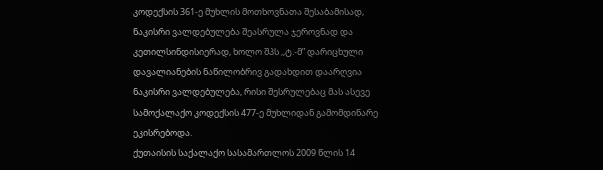კოდექსის 361-ე მუხლის მოთხოვნათა შესაბამისად, ნაკისრი ვალდებულება შეასრულა ჯეროვნად და კეთილსინდისიერად, ხოლო შპს ,,ტ.-მ” დარიცხული დავალიანების ნაწილობრივ გადახდით დაარღვია ნაკისრი ვალდებულება, რისი შესრულებაც მას ასევე სამოქალაქო კოდექსის 477-ე მუხლიდან გამომდინარე ეკისრებოდა.
ქუთაისის საქალაქო სასამართლოს 2009 წლის 14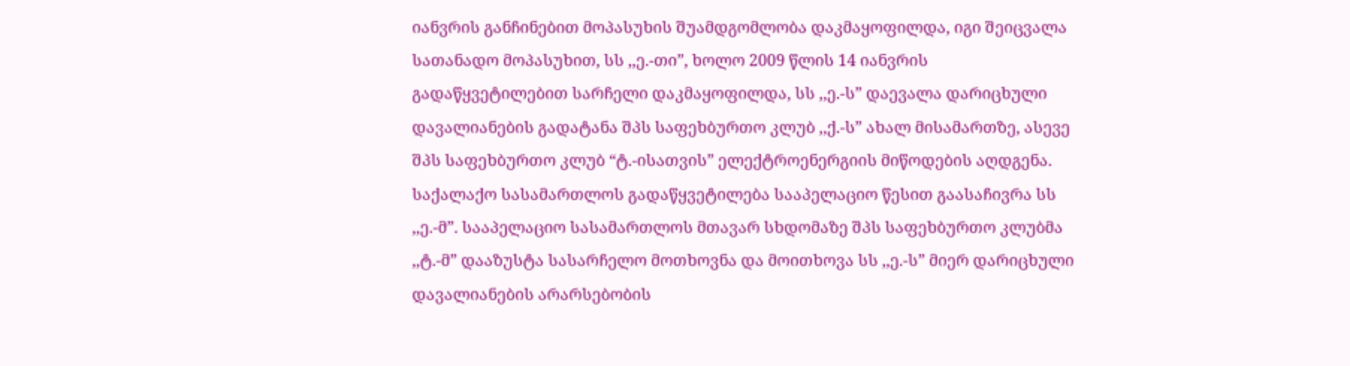იანვრის განჩინებით მოპასუხის შუამდგომლობა დაკმაყოფილდა, იგი შეიცვალა სათანადო მოპასუხით, სს ,,ე.-თი”, ხოლო 2009 წლის 14 იანვრის გადაწყვეტილებით სარჩელი დაკმაყოფილდა, სს ,,ე.-ს” დაევალა დარიცხული დავალიანების გადატანა შპს საფეხბურთო კლუბ ,,ქ.-ს” ახალ მისამართზე, ასევე შპს საფეხბურთო კლუბ “ტ.-ისათვის” ელექტროენერგიის მიწოდების აღდგენა.
საქალაქო სასამართლოს გადაწყვეტილება სააპელაციო წესით გაასაჩივრა სს ,,ე.-მ”. სააპელაციო სასამართლოს მთავარ სხდომაზე შპს საფეხბურთო კლუბმა ,,ტ.-მ” დააზუსტა სასარჩელო მოთხოვნა და მოითხოვა სს ,,ე.-ს” მიერ დარიცხული დავალიანების არარსებობის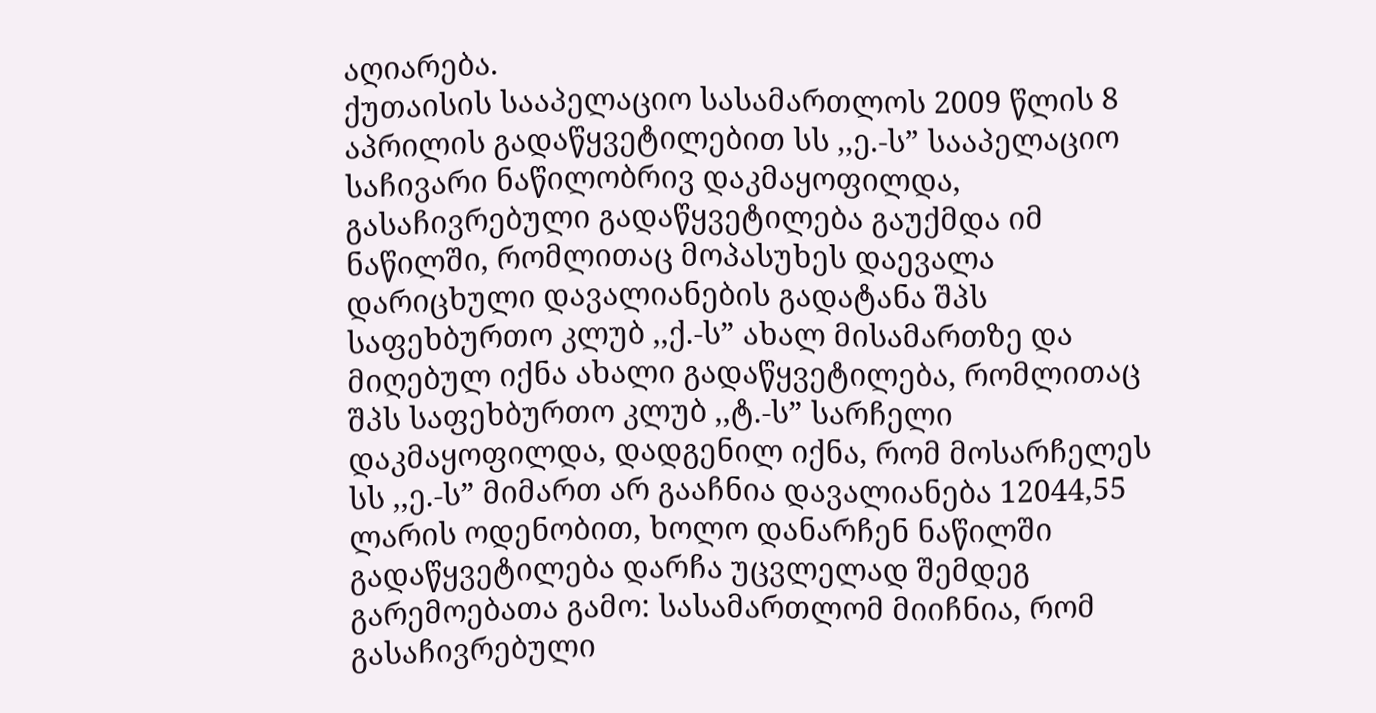აღიარება.
ქუთაისის სააპელაციო სასამართლოს 2009 წლის 8 აპრილის გადაწყვეტილებით სს ,,ე.-ს” სააპელაციო საჩივარი ნაწილობრივ დაკმაყოფილდა, გასაჩივრებული გადაწყვეტილება გაუქმდა იმ ნაწილში, რომლითაც მოპასუხეს დაევალა დარიცხული დავალიანების გადატანა შპს საფეხბურთო კლუბ ,,ქ.-ს” ახალ მისამართზე და მიღებულ იქნა ახალი გადაწყვეტილება, რომლითაც შპს საფეხბურთო კლუბ ,,ტ.-ს” სარჩელი დაკმაყოფილდა, დადგენილ იქნა, რომ მოსარჩელეს სს ,,ე.-ს” მიმართ არ გააჩნია დავალიანება 12044,55 ლარის ოდენობით, ხოლო დანარჩენ ნაწილში გადაწყვეტილება დარჩა უცვლელად შემდეგ გარემოებათა გამო: სასამართლომ მიიჩნია, რომ გასაჩივრებული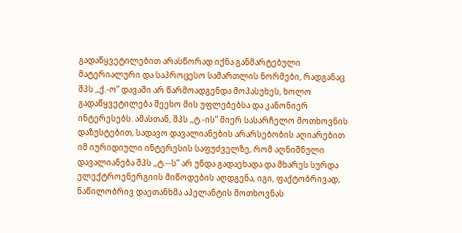გადაწყვეტილებით არასწორად იქნა განმარტებული მატერიალური და საპროცესო სამართლის ნორმები, რადგანაც შპს ,,ქ.-ო” დავაში არ წარმოადგენდა მოპასუხეს, ხოლო გადაწყვეტილება შეეხო მის უფლებებსა და კანონიერ ინტერესებს. ამასთან, შპს ,,ტ.-ის” მიერ სასარჩელო მოთხოვნის დაზუსტებით, სადავო დავალიანების არარსებობის აღიარებით იმ იურიდიული ინტერესის საფუძველზე, რომ აღნიშნული დავალიანება შპს ,,ტ.--ს” არ უნდა გადაეხადა და მხარეს სურდა ელექტროენერგიის მიწოდების აღდგენა, იგი, ფაქტობრივად, ნაწილობრივ დაეთანხმა აპელანტის მოთხოვნას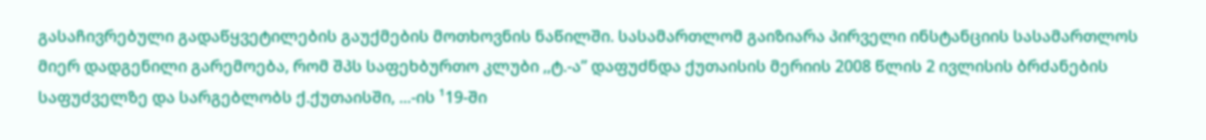გასაჩივრებული გადაწყვეტილების გაუქმების მოთხოვნის ნაწილში. სასამართლომ გაიზიარა პირველი ინსტანციის სასამართლოს მიერ დადგენილი გარემოება, რომ შპს საფეხბურთო კლუბი ,,ტ.-ა” დაფუძნდა ქუთაისის მერიის 2008 წლის 2 ივლისის ბრძანების საფუძველზე და სარგებლობს ქ.ქუთაისში, ...-ის ¹19-ში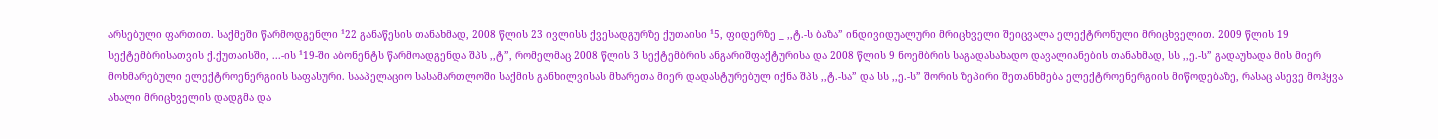არსებული ფართით. საქმეში წარმოდგენლი ¹22 განაწესის თანახმად, 2008 წლის 23 ივლისს ქვესადგურზე ქუთაისი ¹5, ფიდერზე _ ,,ტ.-ს ბაზა” ინდივიდუალური მრიცხველი შეიცვალა ელექტრონული მრიცხველით. 2009 წლის 19 სექტემბრისათვის ქ.ქუთაისში, ...-ის ¹19-ში აბონენტს წარმოადგენდა შპს ,,ტ”, რომელმაც 2008 წლის 3 სექტემბრის ანგარიშფაქტურისა და 2008 წლის 9 ნოემბრის საგადასახადო დავალიანების თანახმად, სს ,,ე.-ს” გადაუხადა მის მიერ მოხმარებული ელექტროენერგიის საფასური. სააპელაციო სასამართლოში საქმის განხილვისას მხარეთა მიერ დადასტურებულ იქნა შპს ,,ტ.-სა” და სს ,,ე.-ს” შორის ზეპირი შეთანხმება ელექტროენერგიის მიწოდებაზე, რასაც ასევე მოჰყვა ახალი მრიცხველის დადგმა და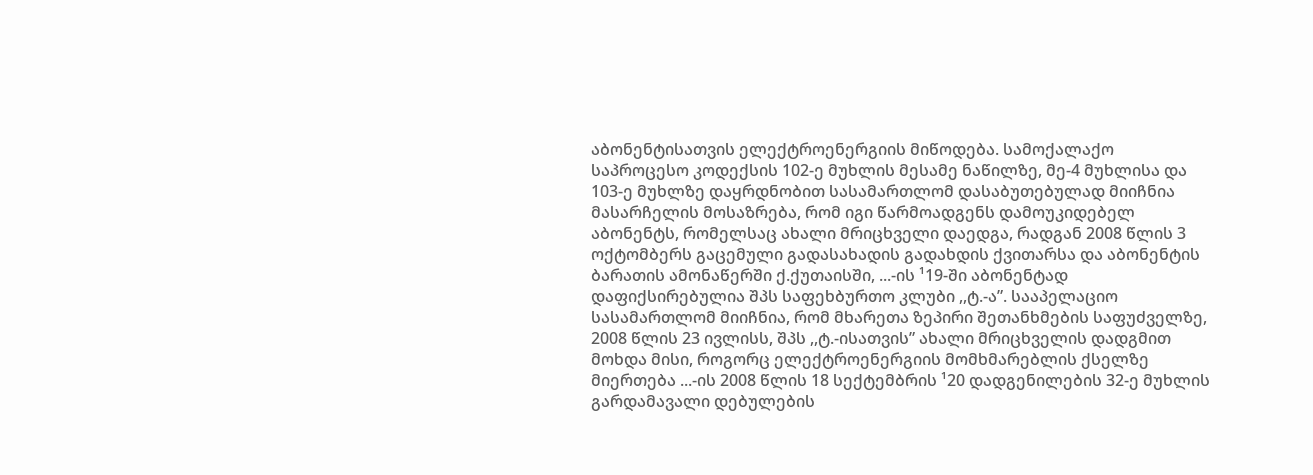აბონენტისათვის ელექტროენერგიის მიწოდება. სამოქალაქო საპროცესო კოდექსის 102-ე მუხლის მესამე ნაწილზე, მე-4 მუხლისა და 103-ე მუხლზე დაყრდნობით სასამართლომ დასაბუთებულად მიიჩნია მასარჩელის მოსაზრება, რომ იგი წარმოადგენს დამოუკიდებელ აბონენტს, რომელსაც ახალი მრიცხველი დაედგა, რადგან 2008 წლის 3 ოქტომბერს გაცემული გადასახადის გადახდის ქვითარსა და აბონენტის ბარათის ამონაწერში ქ.ქუთაისში, ...-ის ¹19-ში აბონენტად დაფიქსირებულია შპს საფეხბურთო კლუბი ,,ტ.-ა”. სააპელაციო სასამართლომ მიიჩნია, რომ მხარეთა ზეპირი შეთანხმების საფუძველზე, 2008 წლის 23 ივლისს, შპს ,,ტ.-ისათვის” ახალი მრიცხველის დადგმით მოხდა მისი, როგორც ელექტროენერგიის მომხმარებლის ქსელზე მიერთება ...-ის 2008 წლის 18 სექტემბრის ¹20 დადგენილების 32-ე მუხლის გარდამავალი დებულების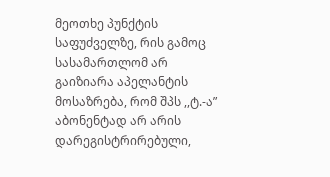მეოთხე პუნქტის საფუძველზე, რის გამოც სასამართლომ არ გაიზიარა აპელანტის მოსაზრება, რომ შპს ,,ტ.-ა” აბონენტად არ არის დარეგისტრირებული,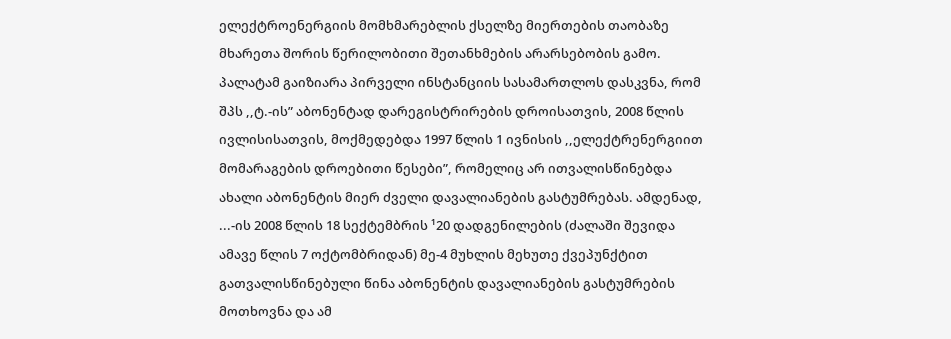ელექტროენერგიის მომხმარებლის ქსელზე მიერთების თაობაზე მხარეთა შორის წერილობითი შეთანხმების არარსებობის გამო. პალატამ გაიზიარა პირველი ინსტანციის სასამართლოს დასკვნა, რომ შპს ,,ტ.-ის” აბონენტად დარეგისტრირების დროისათვის, 2008 წლის ივლისისათვის, მოქმედებდა 1997 წლის 1 ივნისის ,,ელექტრენერგიით მომარაგების დროებითი წესები”, რომელიც არ ითვალისწინებდა ახალი აბონენტის მიერ ძველი დავალიანების გასტუმრებას. ამდენად, ...-ის 2008 წლის 18 სექტემბრის ¹20 დადგენილების (ძალაში შევიდა ამავე წლის 7 ოქტომბრიდან) მე-4 მუხლის მეხუთე ქვეპუნქტით გათვალისწინებული წინა აბონენტის დავალიანების გასტუმრების მოთხოვნა და ამ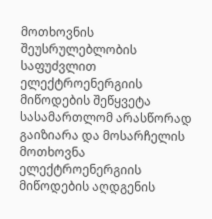მოთხოვნის შეუსრულებლობის საფუძვლით ელექტროენერგიის მიწოდების შეწყვეტა სასამართლომ არასწორად გაიზიარა და მოსარჩელის მოთხოვნა ელექტროენერგიის მიწოდების აღდგენის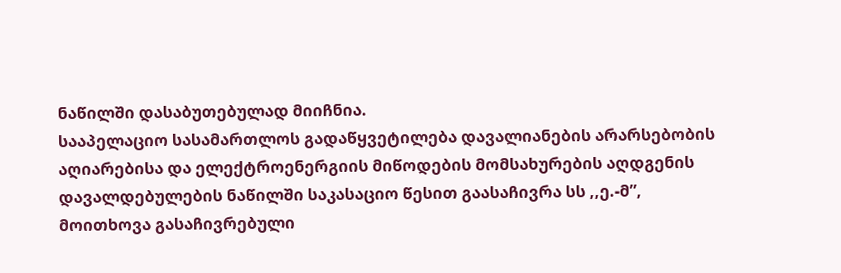ნაწილში დასაბუთებულად მიიჩნია.
სააპელაციო სასამართლოს გადაწყვეტილება დავალიანების არარსებობის აღიარებისა და ელექტროენერგიის მიწოდების მომსახურების აღდგენის დავალდებულების ნაწილში საკასაციო წესით გაასაჩივრა სს ,,ე.-მ”, მოითხოვა გასაჩივრებული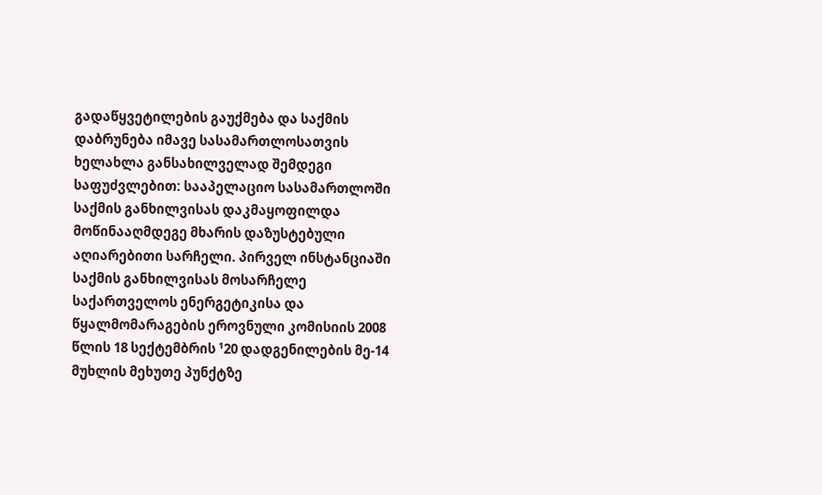გადაწყვეტილების გაუქმება და საქმის დაბრუნება იმავე სასამართლოსათვის ხელახლა განსახილველად შემდეგი საფუძვლებით: სააპელაციო სასამართლოში საქმის განხილვისას დაკმაყოფილდა მოწინააღმდეგე მხარის დაზუსტებული აღიარებითი სარჩელი. პირველ ინსტანციაში საქმის განხილვისას მოსარჩელე საქართველოს ენერგეტიკისა და წყალმომარაგების ეროვნული კომისიის 2008 წლის 18 სექტემბრის ¹20 დადგენილების მე-14 მუხლის მეხუთე პუნქტზე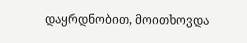დაყრდნობით, მოითხოვდა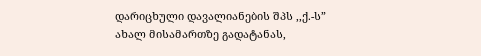დარიცხული დავალიანების შპს ,,ქ.-ს” ახალ მისამართზე გადატანას,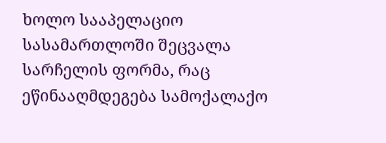ხოლო სააპელაციო სასამართლოში შეცვალა სარჩელის ფორმა, რაც ეწინააღმდეგება სამოქალაქო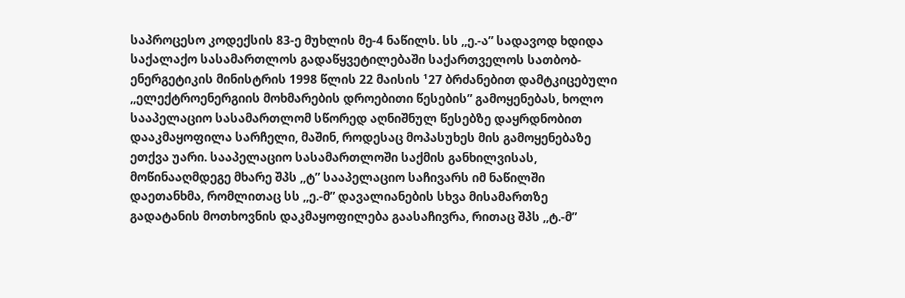საპროცესო კოდექსის 83-ე მუხლის მე-4 ნაწილს. სს ,,ე.-ა” სადავოდ ხდიდა საქალაქო სასამართლოს გადაწყვეტილებაში საქართველოს სათბობ-ენერგეტიკის მინისტრის 1998 წლის 22 მაისის ¹27 ბრძანებით დამტკიცებული ,,ელექტროენერგიის მოხმარების დროებითი წესების” გამოყენებას, ხოლო სააპელაციო სასამართლომ სწორედ აღნიშნულ წესებზე დაყრდნობით დააკმაყოფილა სარჩელი, მაშინ, როდესაც მოპასუხეს მის გამოყენებაზე ეთქვა უარი. სააპელაციო სასამართლოში საქმის განხილვისას, მოწინააღმდეგე მხარე შპს ,,ტ” სააპელაციო საჩივარს იმ ნაწილში დაეთანხმა, რომლითაც სს ,,ე.-მ” დავალიანების სხვა მისამართზე გადატანის მოთხოვნის დაკმაყოფილება გაასაჩივრა, რითაც შპს ,,ტ.-მ”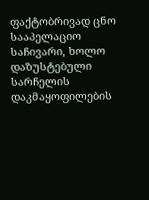ფაქტობრივად ცნო სააპელაციო საჩივარი, ხოლო დაზუსტებული სარჩელის დაკმაყოფილების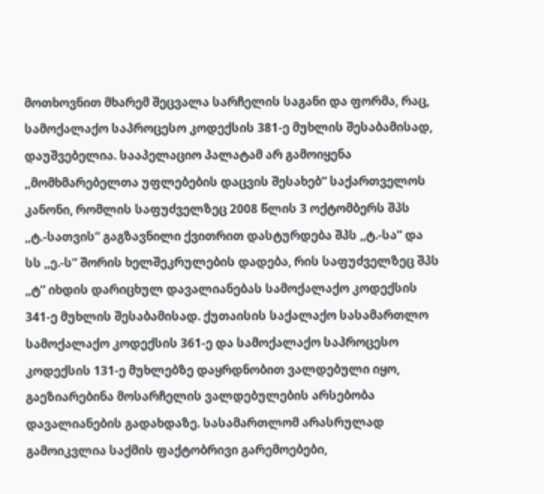მოთხოვნით მხარემ შეცვალა სარჩელის საგანი და ფორმა, რაც, სამოქალაქო საპროცესო კოდექსის 381-ე მუხლის შესაბამისად, დაუშვებელია. სააპელაციო პალატამ არ გამოიყენა ,,მომხმარებელთა უფლებების დაცვის შესახებ” საქართველოს კანონი, რომლის საფუძველზეც 2008 წლის 3 ოქტომბერს შპს ,,ტ.-სათვის” გაგზავნილი ქვითრით დასტურდება შპს ,,ტ.-სა” და სს ,,ე.-ს” შორის ხელშეკრულების დადება, რის საფუძველზეც შპს ,,ტ” იხდის დარიცხულ დავალიანებას სამოქალაქო კოდექსის 341-ე მუხლის შესაბამისად. ქუთაისის საქალაქო სასამართლო სამოქალაქო კოდექსის 361-ე და სამოქალაქო საპროცესო კოდექსის 131-ე მუხლებზე დაყრდნობით ვალდებული იყო, გაეზიარებინა მოსარჩელის ვალდებულების არსებობა დავალიანების გადახდაზე. სასამართლომ არასრულად გამოიკვლია საქმის ფაქტობრივი გარემოებები,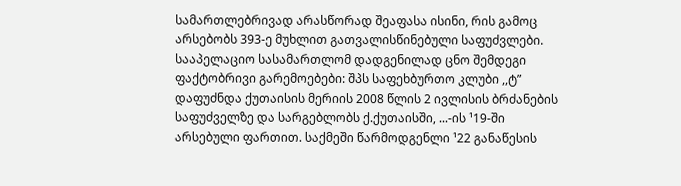სამართლებრივად არასწორად შეაფასა ისინი, რის გამოც არსებობს 393-ე მუხლით გათვალისწინებული საფუძვლები.
სააპელაციო სასამართლომ დადგენილად ცნო შემდეგი ფაქტობრივი გარემოებები: შპს საფეხბურთო კლუბი ,,ტ” დაფუძნდა ქუთაისის მერიის 2008 წლის 2 ივლისის ბრძანების საფუძველზე და სარგებლობს ქ.ქუთაისში, ...-ის ¹19-ში არსებული ფართით. საქმეში წარმოდგენლი ¹22 განაწესის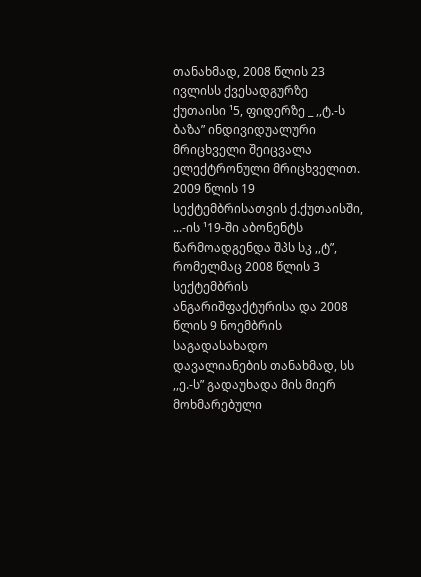თანახმად, 2008 წლის 23 ივლისს ქვესადგურზე ქუთაისი ¹5, ფიდერზე _ ,,ტ.-ს ბაზა” ინდივიდუალური მრიცხველი შეიცვალა ელექტრონული მრიცხველით. 2009 წლის 19 სექტემბრისათვის ქ.ქუთაისში, ...-ის ¹19-ში აბონენტს წარმოადგენდა შპს სკ ,,ტ”, რომელმაც 2008 წლის 3 სექტემბრის ანგარიშფაქტურისა და 2008 წლის 9 ნოემბრის საგადასახადო დავალიანების თანახმად, სს ,,ე.-ს” გადაუხადა მის მიერ მოხმარებული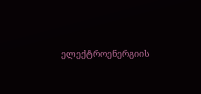ელექტროენერგიის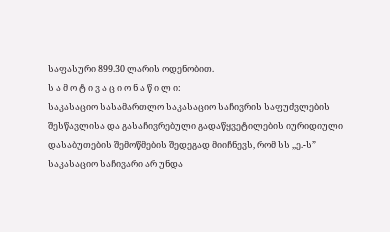საფასური 899.30 ლარის ოდენობით.
ს ა მ ო ტ ი ვ ა ც ი ო ნ ა წ ი ლ ი:
საკასაციო სასამართლო საკასაციო საჩივრის საფუძვლების შესწავლისა და გასაჩივრებული გადაწყვეტილების იურიდიული დასაბუთების შემოწმების შედეგად მიიჩნევს, რომ სს ,,ე.-ს” საკასაციო საჩივარი არ უნდა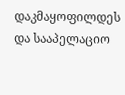დაკმაყოფილდეს და სააპელაციო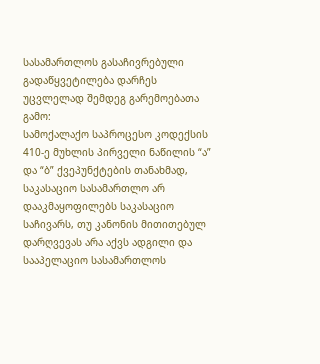სასამართლოს გასაჩივრებული გადაწყვეტილება დარჩეს უცვლელად შემდეგ გარემოებათა გამო:
სამოქალაქო საპროცესო კოდექსის 410-ე მუხლის პირველი ნაწილის “ა” და “ბ” ქვეპუნქტების თანახმად, საკასაციო სასამართლო არ დააკმაყოფილებს საკასაციო საჩივარს, თუ კანონის მითითებულ დარღვევას არა აქვს ადგილი და სააპელაციო სასამართლოს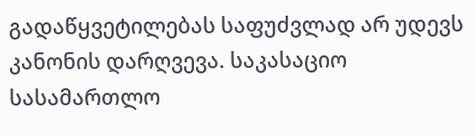გადაწყვეტილებას საფუძვლად არ უდევს კანონის დარღვევა. საკასაციო სასამართლო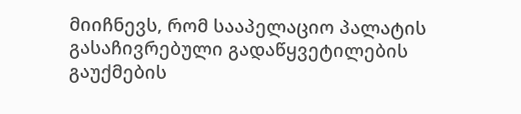მიიჩნევს, რომ სააპელაციო პალატის გასაჩივრებული გადაწყვეტილების გაუქმების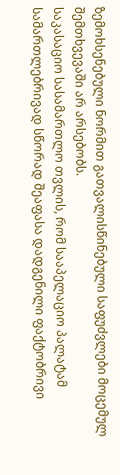ზემოხსენებული ნორმით გათვალისწინებული საფუძვლები მოცემულ შემთხვევაში არ არსებობს.
საკასაციო სასამართლო თვლის, რომ სააპელაციო პალატამ სამართლებრივად სწორად შეაფასა დადგენილი ფაქტობრივი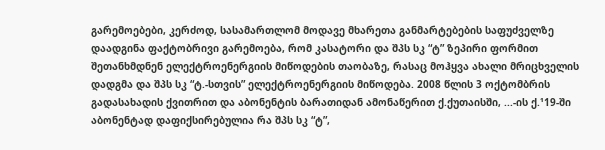გარემოებები, კერძოდ, სასამართლომ მოდავე მხარეთა განმარტებების საფუძველზე დაადგინა ფაქტობრივი გარემოება, რომ კასატორი და შპს სკ “ტ” ზეპირი ფორმით შეთანხმდნენ ელექტროენერგიის მიწოდების თაობაზე, რასაც მოჰყვა ახალი მრიცხველის დადგმა და შპს სკ “ტ.-სთვის” ელექტროენერგიის მიწოდება. 2008 წლის 3 ოქტომბრის გადასახადის ქვითრით და აბონენტის ბარათიდან ამონაწერით ქ.ქუთაისში, ...-ის ქ.¹19-ში აბონენტად დაფიქსირებულია რა შპს სკ “ტ”,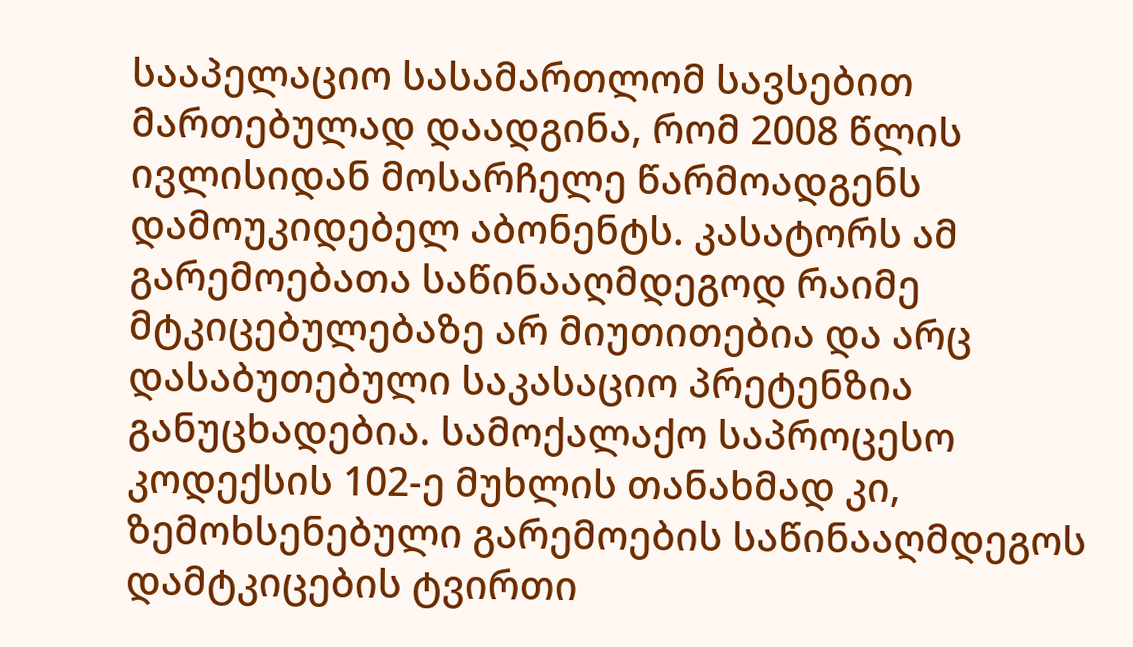სააპელაციო სასამართლომ სავსებით მართებულად დაადგინა, რომ 2008 წლის ივლისიდან მოსარჩელე წარმოადგენს დამოუკიდებელ აბონენტს. კასატორს ამ გარემოებათა საწინააღმდეგოდ რაიმე მტკიცებულებაზე არ მიუთითებია და არც დასაბუთებული საკასაციო პრეტენზია განუცხადებია. სამოქალაქო საპროცესო კოდექსის 102-ე მუხლის თანახმად კი, ზემოხსენებული გარემოების საწინააღმდეგოს დამტკიცების ტვირთი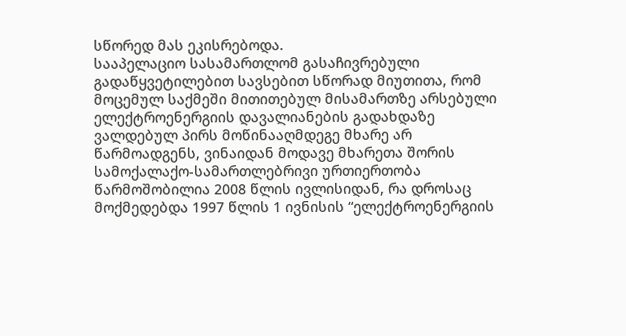სწორედ მას ეკისრებოდა.
სააპელაციო სასამართლომ გასაჩივრებული გადაწყვეტილებით სავსებით სწორად მიუთითა, რომ მოცემულ საქმეში მითითებულ მისამართზე არსებული ელექტროენერგიის დავალიანების გადახდაზე ვალდებულ პირს მოწინააღმდეგე მხარე არ წარმოადგენს, ვინაიდან მოდავე მხარეთა შორის სამოქალაქო-სამართლებრივი ურთიერთობა წარმოშობილია 2008 წლის ივლისიდან, რა დროსაც მოქმედებდა 1997 წლის 1 ივნისის “ელექტროენერგიის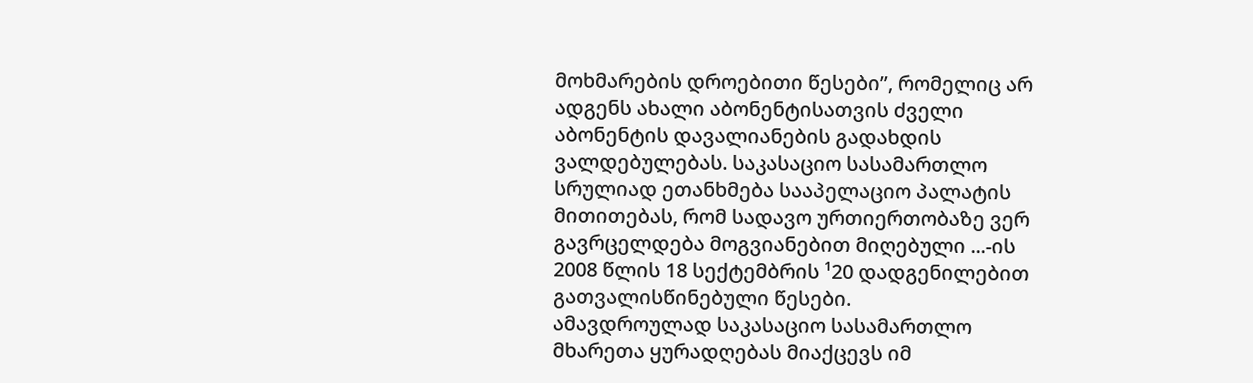მოხმარების დროებითი წესები”, რომელიც არ ადგენს ახალი აბონენტისათვის ძველი აბონენტის დავალიანების გადახდის ვალდებულებას. საკასაციო სასამართლო სრულიად ეთანხმება სააპელაციო პალატის მითითებას, რომ სადავო ურთიერთობაზე ვერ გავრცელდება მოგვიანებით მიღებული ...-ის 2008 წლის 18 სექტემბრის ¹20 დადგენილებით გათვალისწინებული წესები.
ამავდროულად საკასაციო სასამართლო მხარეთა ყურადღებას მიაქცევს იმ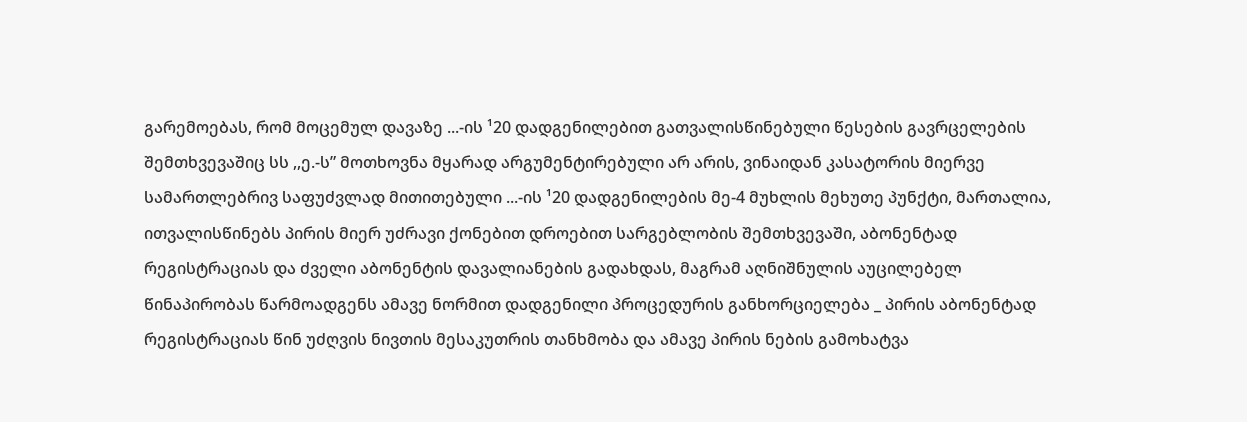გარემოებას, რომ მოცემულ დავაზე ...-ის ¹20 დადგენილებით გათვალისწინებული წესების გავრცელების შემთხვევაშიც სს ,,ე.-ს” მოთხოვნა მყარად არგუმენტირებული არ არის, ვინაიდან კასატორის მიერვე სამართლებრივ საფუძვლად მითითებული ...-ის ¹20 დადგენილების მე-4 მუხლის მეხუთე პუნქტი, მართალია, ითვალისწინებს პირის მიერ უძრავი ქონებით დროებით სარგებლობის შემთხვევაში, აბონენტად რეგისტრაციას და ძველი აბონენტის დავალიანების გადახდას, მაგრამ აღნიშნულის აუცილებელ წინაპირობას წარმოადგენს ამავე ნორმით დადგენილი პროცედურის განხორციელება _ პირის აბონენტად რეგისტრაციას წინ უძღვის ნივთის მესაკუთრის თანხმობა და ამავე პირის ნების გამოხატვა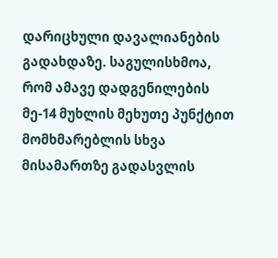დარიცხული დავალიანების გადახდაზე. საგულისხმოა, რომ ამავე დადგენილების მე-14 მუხლის მეხუთე პუნქტით მომხმარებლის სხვა მისამართზე გადასვლის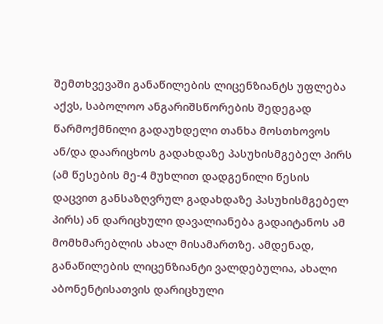შემთხვევაში განაწილების ლიცენზიანტს უფლება აქვს, საბოლოო ანგარიშსწორების შედეგად წარმოქმნილი გადაუხდელი თანხა მოსთხოვოს ან/და დაარიცხოს გადახდაზე პასუხისმგებელ პირს (ამ წესების მე-4 მუხლით დადგენილი წესის დაცვით განსაზღვრულ გადახდაზე პასუხისმგებელ პირს) ან დარიცხული დავალიანება გადაიტანოს ამ მომხმარებლის ახალ მისამართზე. ამდენად, განაწილების ლიცენზიანტი ვალდებულია, ახალი აბონენტისათვის დარიცხული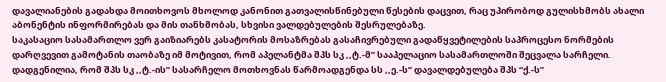დავალიანების გადახდა მოითხოვოს მხოლოდ კანონით გათვალისწინებული წესების დაცვით, რაც უპირობოდ გულისხმობს ახალი აბონენტის ინფორმირებას და მის თანხმობას, სხვისი ვალდებულების შესრულებაზე.
საკასაციო სასამართლო ვერ გაიზიარებს კასატორის მოსაზრებას გასაჩივრებული გადაწყვეტილების საპროცესო ნორმების დარღვევით გამოტანის თაობაზე იმ მოტივით, რომ აპელანტმა შპს სკ ,,ტ.-მ” სააპელაციო სასამართლოში შეცვალა სარჩელი. დადგენილია, რომ შპს სკ ,,ტ.-ის” სასარჩელო მოთხოვნას წარმოადგენდა სს ,,ე.-ს” დავალდებულება შპს “ქ.-ს”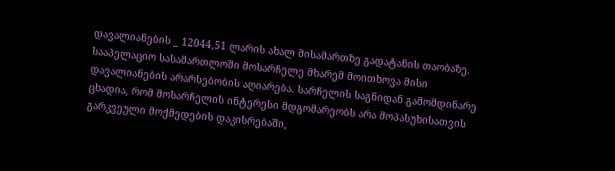დავალიანების _ 12044,51 ლარის ახალ მისამართზე გადატანის თაობაზე. სააპელაციო სასამართლოში მოსარჩელე მხარემ მოითხოვა მისი დავალიანების არარსებობის აღიარება. სარჩელის საგნიდან გამომდინარე ცხადია, რომ მოსარჩელის ინტერესი მდგომარეობს არა მოპასუხისათვის გარკვეული მოქმედების დაკისრებაში,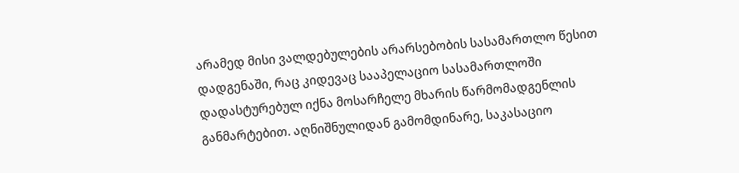არამედ მისი ვალდებულების არარსებობის სასამართლო წესით დადგენაში, რაც კიდევაც სააპელაციო სასამართლოში დადასტურებულ იქნა მოსარჩელე მხარის წარმომადგენლის განმარტებით. აღნიშნულიდან გამომდინარე, საკასაციო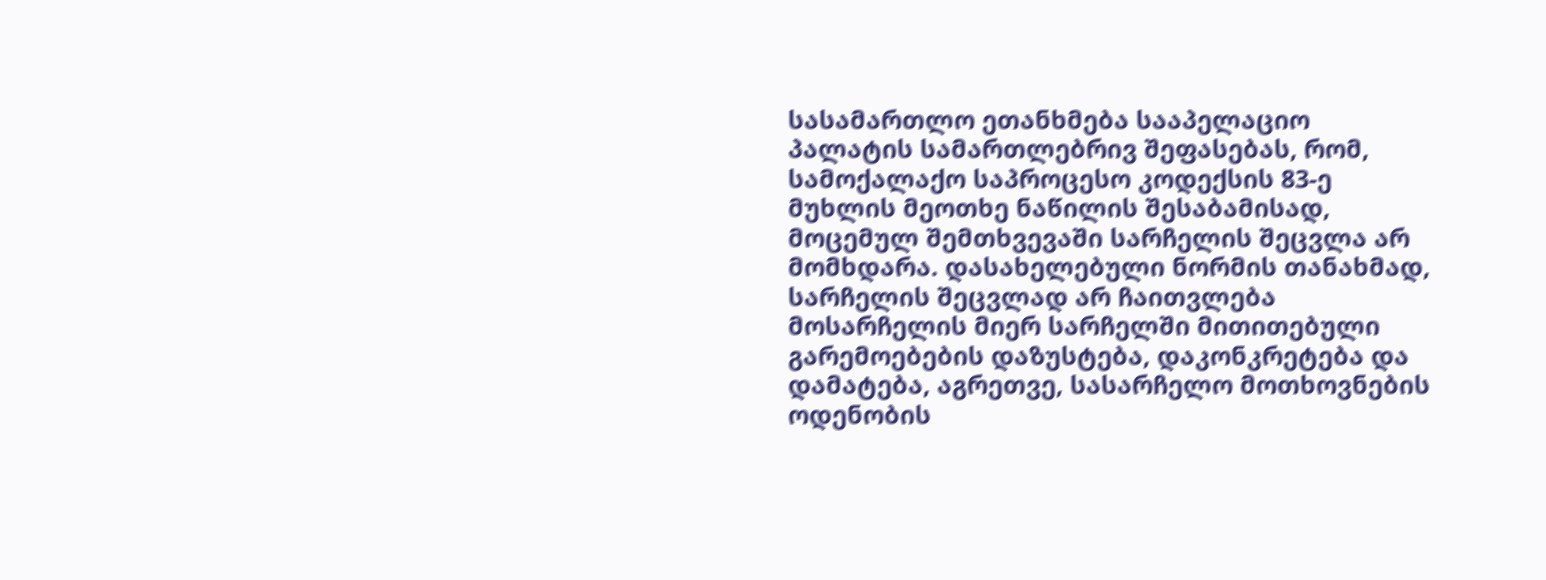სასამართლო ეთანხმება სააპელაციო პალატის სამართლებრივ შეფასებას, რომ, სამოქალაქო საპროცესო კოდექსის 83-ე მუხლის მეოთხე ნაწილის შესაბამისად, მოცემულ შემთხვევაში სარჩელის შეცვლა არ მომხდარა. დასახელებული ნორმის თანახმად, სარჩელის შეცვლად არ ჩაითვლება მოსარჩელის მიერ სარჩელში მითითებული გარემოებების დაზუსტება, დაკონკრეტება და დამატება, აგრეთვე, სასარჩელო მოთხოვნების ოდენობის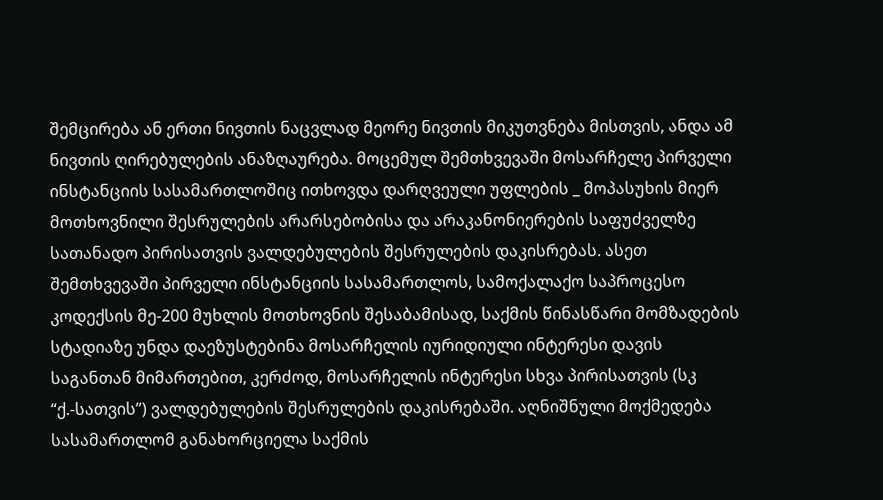შემცირება ან ერთი ნივთის ნაცვლად მეორე ნივთის მიკუთვნება მისთვის, ანდა ამ ნივთის ღირებულების ანაზღაურება. მოცემულ შემთხვევაში მოსარჩელე პირველი ინსტანციის სასამართლოშიც ითხოვდა დარღვეული უფლების _ მოპასუხის მიერ მოთხოვნილი შესრულების არარსებობისა და არაკანონიერების საფუძველზე სათანადო პირისათვის ვალდებულების შესრულების დაკისრებას. ასეთ შემთხვევაში პირველი ინსტანციის სასამართლოს, სამოქალაქო საპროცესო კოდექსის მე-200 მუხლის მოთხოვნის შესაბამისად, საქმის წინასწარი მომზადების სტადიაზე უნდა დაეზუსტებინა მოსარჩელის იურიდიული ინტერესი დავის საგანთან მიმართებით, კერძოდ, მოსარჩელის ინტერესი სხვა პირისათვის (სკ “ქ.-სათვის”) ვალდებულების შესრულების დაკისრებაში. აღნიშნული მოქმედება სასამართლომ განახორციელა საქმის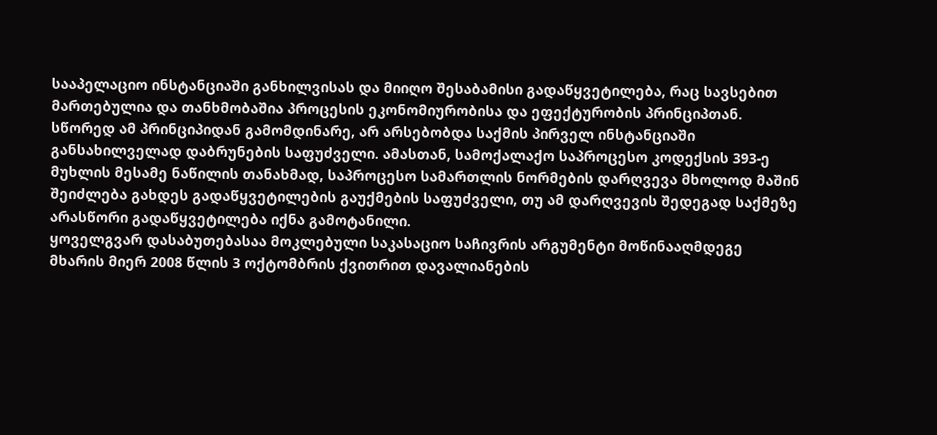სააპელაციო ინსტანციაში განხილვისას და მიიღო შესაბამისი გადაწყვეტილება, რაც სავსებით მართებულია და თანხმობაშია პროცესის ეკონომიურობისა და ეფექტურობის პრინციპთან. სწორედ ამ პრინციპიდან გამომდინარე, არ არსებობდა საქმის პირველ ინსტანციაში განსახილველად დაბრუნების საფუძველი. ამასთან, სამოქალაქო საპროცესო კოდექსის 393-ე მუხლის მესამე ნაწილის თანახმად, საპროცესო სამართლის ნორმების დარღვევა მხოლოდ მაშინ შეიძლება გახდეს გადაწყვეტილების გაუქმების საფუძველი, თუ ამ დარღვევის შედეგად საქმეზე არასწორი გადაწყვეტილება იქნა გამოტანილი.
ყოველგვარ დასაბუთებასაა მოკლებული საკასაციო საჩივრის არგუმენტი მოწინააღმდეგე მხარის მიერ 2008 წლის 3 ოქტომბრის ქვითრით დავალიანების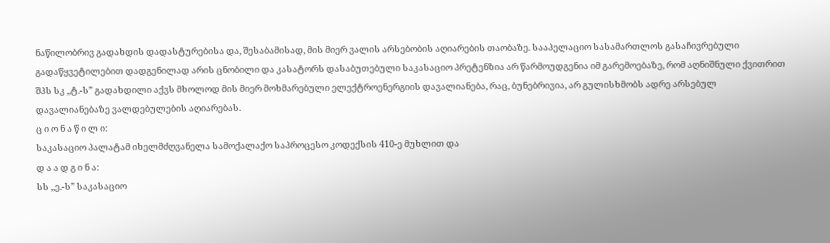ნაწილობრივ გადახდის დადასტურებისა და, შესაბამისად, მის მიერ ვალის არსებობის აღიარების თაობაზე. სააპელაციო სასამართლოს გასაჩივრებული გადაწყვეტილებით დადგენილად არის ცნობილი და კასატორს დასაბუთებული საკასაციო პრეტენზია არ წარმოუდგენია იმ გარემოებაზე, რომ აღნიშნული ქვითრით შპს სკ ,,ტ.-ს” გადახდილი აქვს მხოლოდ მის მიერ მოხმარებული ელექტროენერგიის დავალიანება, რაც, ბუნებრივია, არ გულისხმობს ადრე არსებულ დავალიანებაზე ვალდებულების აღიარებას.
ც ი ო ნ ა წ ი ლ ი:
საკასაციო პალატამ იხელმძღვანელა სამოქალაქო საპროცესო კოდექსის 410-ე მუხლით და
დ ა ა დ გ ი ნ ა:
სს ,,ე.-ს” საკასაციო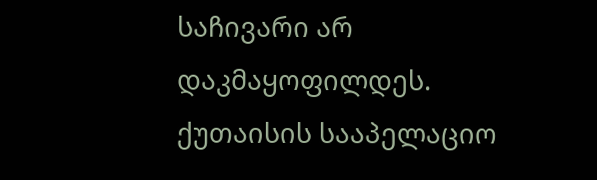საჩივარი არ დაკმაყოფილდეს.
ქუთაისის სააპელაციო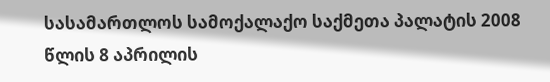სასამართლოს სამოქალაქო საქმეთა პალატის 2008 წლის 8 აპრილის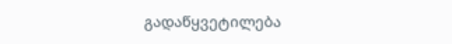გადაწყვეტილება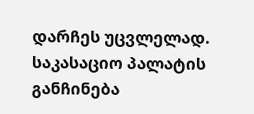დარჩეს უცვლელად.
საკასაციო პალატის განჩინება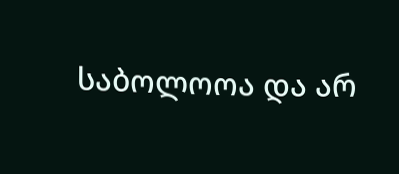საბოლოოა და არ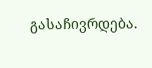გასაჩივრდება.